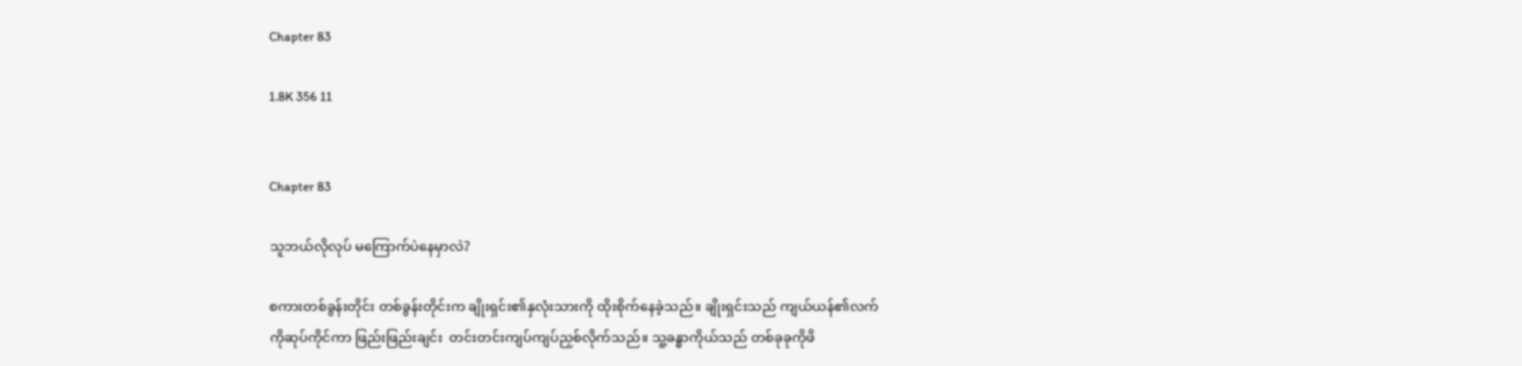Chapter 83

1.8K 356 11


Chapter 83

သူဘယ်လိုလုပ် မကြောက်ပဲနေမှာလဲ?

စကားတစ်ခွန်းတိုင်း တစ်ခွန်းတိုင်းက ချိုးရှင်း၏နှလုံးသားကို ထိုးစိုက်နေခဲ့သည်။ ချိုးရှင်းသည် ကျယ်ယန်၏လက်ကိုဆုပ်ကိုင်ကာ ဖြည်းဖြည်းချင်း  တင်းတင်းကျပ်ကျပ်ညှစ်လိုက်သည်။ သူ့ခန္ဓာကိုယ်သည် တစ်ခုခုကိုဖိ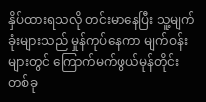နှိပ်ထားရသလို တင်းမာနေပြီး သူ့မျက်ခုံးများသည် မှုန်ကုပ်နေကာ မျက်ဝန်းများတွင် ကြောက်မက်ဖွယ်မုန်တိုင်းတစ်ခု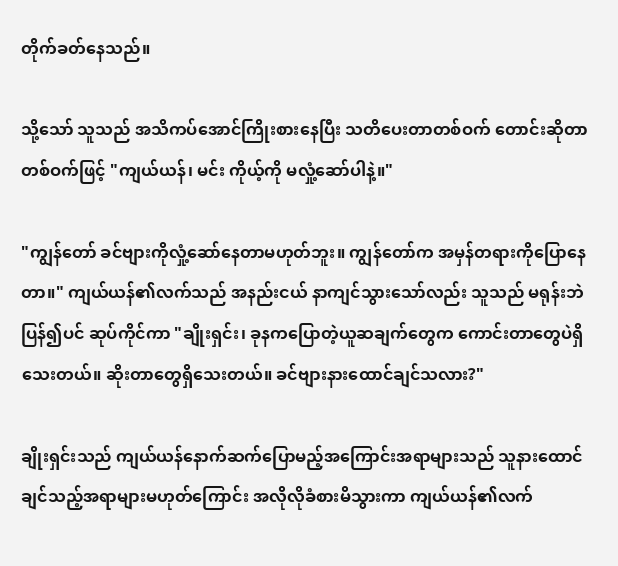တိုက်ခတ်နေသည်။

သို့သော် သူသည် အသိကပ်အောင်ကြိုးစားနေပြီး သတိပေးတာတစ်ဝက် တောင်းဆိုတာတစ်ဝက်ဖြင့် "ကျယ်ယန်၊ မင်း ကိုယ့်ကို မလှုံ့ဆော်ပါနဲ့။"

"ကျွန်တော် ခင်ဗျားကိုလှုံ့ဆော်နေတာမဟုတ်ဘူး။ ကျွန်တော်က အမှန်တရားကိုပြောနေတာ။" ကျယ်ယန်၏လက်သည် အနည်းငယ် နာကျင်သွားသော်လည်း သူသည် မရုန်းဘဲ ပြန်၍ပင် ဆုပ်ကိုင်ကာ "ချိုးရှင်း၊ ခုနကပြောတဲ့ယူဆချက်တွေက ကောင်းတာတွေပဲရှိသေးတယ်။ ဆိုးတာတွေရှိသေးတယ်။ ခင်ဗျားနားထောင်ချင်သလား?"

ချိုးရှင်းသည် ကျယ်ယန်နောက်ဆက်ပြောမည့်အကြောင်းအရာများသည် သူနားထောင်ချင်သည့်အရာများမဟုတ်ကြောင်း အလိုလိုခံစားမိသွားကာ ကျယ်ယန်၏လက်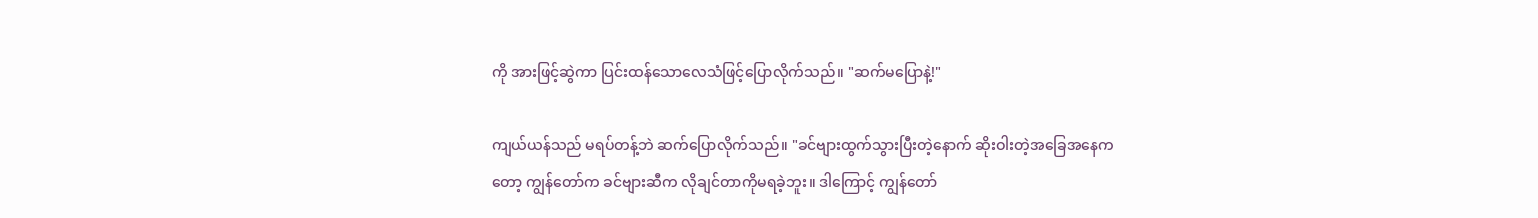ကို အားဖြင့်ဆွဲကာ ပြင်းထန်သောလေသံဖြင့်ပြောလိုက်သည်။ "ဆက်မပြောနဲ့!"

ကျယ်ယန်သည် မရပ်တန့်ဘဲ ဆက်ပြောလိုက်သည်။ "ခင်ဗျားထွက်သွားပြီးတဲ့နောက် ဆိုးဝါးတဲ့အခြေအနေကတော့ ကျွန်တော်က ခင်ဗျားဆီက လိုချင်တာကိုမရခဲ့ဘူး။ ဒါကြောင့် ကျွန်တော်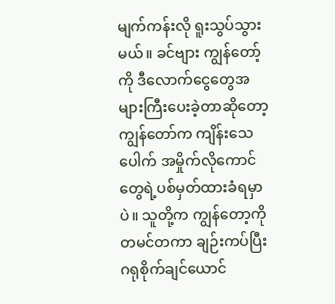မျက်ကန်းလို ရူးသွပ်သွားမယ်။ ခင်ဗျား ကျွန်တော့်ကို ဒီလောက်ငွေတွေအများကြီးပေးခဲ့တာဆိုတော့ ကျွန်တော်က ကျိန်းသေပေါက် အမှိုက်လိုကောင်တွေရဲ့ပစ်မှတ်ထားခံရမှာပဲ။ သူတို့က ကျွန်တော့ကို တမင်တကာ ချဉ်းကပ်ပြီး ဂရုစိုက်ချင်ယောင်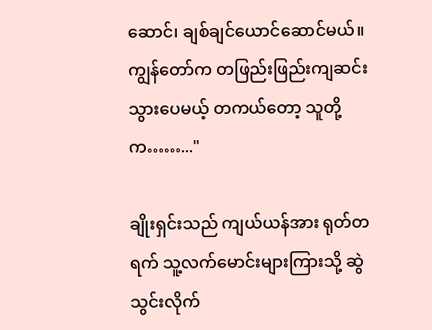ဆောင်၊ ချစ်ချင်ယောင်ဆောင်မယ်။ ကျွန်တော်က တဖြည်းဖြည်းကျဆင်းသွားပေမယ့် တကယ်တော့ သူတို့က……..."

ချိုးရှင်းသည် ကျယ်ယန်အား ရုတ်တရက် သူ့လက်မောင်းများကြားသို့ ဆွဲသွင်းလိုက်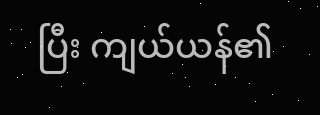ပြီး ကျယ်ယန်၏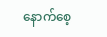နောက်စေ့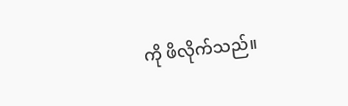ကို ဖိလိုက်သည်။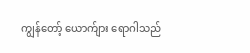ကျွန်တော့် ယောက်ျား ရောဂါသည်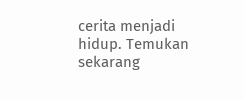cerita menjadi hidup. Temukan sekarang